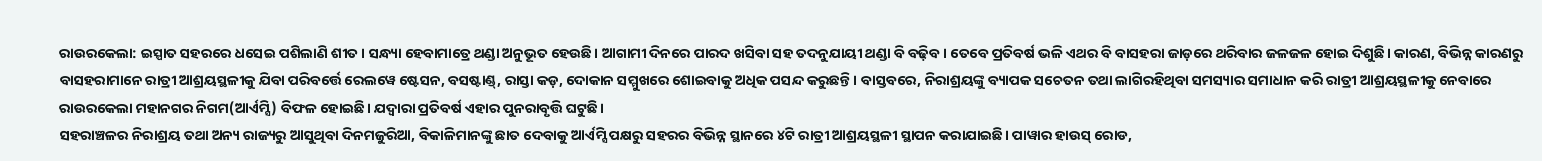ରାଉରକେଲା: ଇସ୍ପାତ ସହରରେ ଧସେଇ ପଶିଲାଣି ଶୀତ। ସନ୍ଧ୍ୟା ହେବାମାତ୍ରେ ଥଣ୍ଡା ଅନୁଭୂତ ହେଉଛି। ଆଗାମୀ ଦିନରେ ପାରଦ ଖସିବା ସହ ତଦନୁଯାୟୀ ଥଣ୍ଡା ବି ବଢ଼ିବ। ତେବେ ପ୍ରତିବର୍ଷ ଭଳି ଏଥର ବି ବାସହରା ଜାଡ଼ରେ ଥରିବାର ଜଳଜଳ ହୋଇ ଦିଶୁଛି। କାରଣ, ବିଭିନ୍ନ କାରଣରୁ ବାସହରାମାନେ ରାତ୍ରୀ ଆଶ୍ରୟସ୍ଥଳୀକୁ ଯିବା ପରିବର୍ତ୍ତେ ରେଲୱେ ଷ୍ଟେସନ, ବସଷ୍ଟାଣ୍ଡ୍, ରାସ୍ତା କଡ଼, ଦୋକାନ ସମ୍ମୁଖରେ ଶୋଇବାକୁ ଅଧିକ ପସନ୍ଦ କରୁଛନ୍ତି। ବାସ୍ତବରେ, ନିରାଶ୍ରୟଙ୍କୁ ବ୍ୟାପକ ସଚେତନ ତଥା ଲାଗିରହିଥିବା ସମସ୍ୟାର ସମାଧାନ କରି ରାତ୍ରୀ ଆଶ୍ରୟସ୍ଥଳୀକୁ ନେବାରେ ରାଉରକେଲା ମହାନଗର ନିଗମ(ଆର୍ଏମ୍ସି) ବିଫଳ ହୋଇଛି। ଯଦ୍ବାରା ପ୍ରତିବର୍ଷ ଏହାର ପୁନରାବୃତ୍ତି ଘଟୁଛି।
ସହରାଞ୍ଚଳର ନିରାଶ୍ରୟ ତଥା ଅନ୍ୟ ରାଜ୍ୟରୁ ଆସୁଥିବା ଦିନମଜୁରିଆ, ବିକାଳିମାନଙ୍କୁ ଛାତ ଦେବାକୁ ଆର୍ଏମ୍ସି ପକ୍ଷରୁ ସହରର ବିଭିନ୍ନ ସ୍ଥାନରେ ୪ଟି ରାତ୍ରୀ ଆଶ୍ରୟସ୍ଥଳୀ ସ୍ଥାପନ କରାଯାଇଛି। ପାୱାର ହାଉସ୍ ରୋଡ,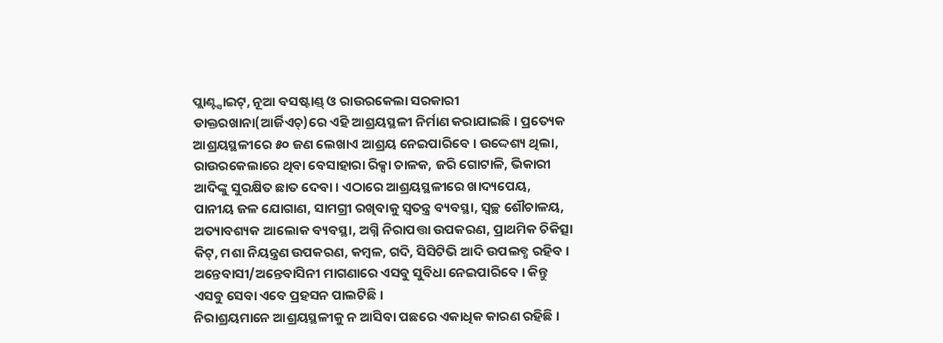ପ୍ଲାଣ୍ଟ୍ସାଇଟ୍, ନୂଆ ବସଷ୍ଟାଣ୍ଡ୍ ଓ ରାଉରକେଲା ସରକାରୀ ଡାକ୍ତରଖାନା(ଆର୍ଜିଏଚ୍)ରେ ଏହି ଆଶ୍ରୟସ୍ଥଳୀ ନିର୍ମାଣ କରାଯାଇଛି। ପ୍ରତ୍ୟେକ ଆଶ୍ରୟସ୍ଥଳୀରେ ୫୦ ଜଣ ଲେଖାଏ ଆଶ୍ରୟ ନେଇପାରିବେ। ଉଦ୍ଦେଶ୍ୟ ଥିଲା, ରାଉରକେଲାରେ ଥିବା ବେସାହାରା ରିକ୍ସା ଚାଳକ, ଜରି ଗୋଟାଳି, ଭିକାରୀ ଆଦିଙ୍କୁ ସୁରକ୍ଷିତ ଛାତ ଦେବା। ଏଠାରେ ଆଶ୍ରୟସ୍ଥଳୀରେ ଖାଦ୍ୟପେୟ, ପାନୀୟ ଜଳ ଯୋଗାଣ, ସାମଗ୍ରୀ ରଖିବାକୁ ସ୍ବତନ୍ତ୍ର ବ୍ୟବସ୍ଥା, ସ୍ବଚ୍ଛ ଶୌଚାଳୟ, ଅତ୍ୟାବଶ୍ୟକ ଆଲୋକ ବ୍ୟବସ୍ଥା, ଅଗ୍ନି ନିରାପତ୍ତା ଉପକରଣ, ପ୍ରାଥମିକ ଚିକିତ୍ସା କିଟ୍, ମଶା ନିୟନ୍ତ୍ରଣ ଉପକରଣ, କମ୍ବଳ, ଗଦି, ସିସିଟିଭି ଆଦି ଉପଲବ୍ଧ ରହିବ। ଅନ୍ତେବାସୀ/ଅନ୍ତେବାସିନୀ ମାଗଣାରେ ଏସବୁ ସୁବିଧା ନେଇପାରିବେ। କିନ୍ତୁ ଏସବୁ ସେବା ଏବେ ପ୍ରହସନ ପାଲଟିଛି।
ନିରାଶ୍ରୟମାନେ ଆଶ୍ରୟସ୍ଥଳୀକୁ ନ ଆସିବା ପଛରେ ଏକାଧିକ କାରଣ ରହିଛି।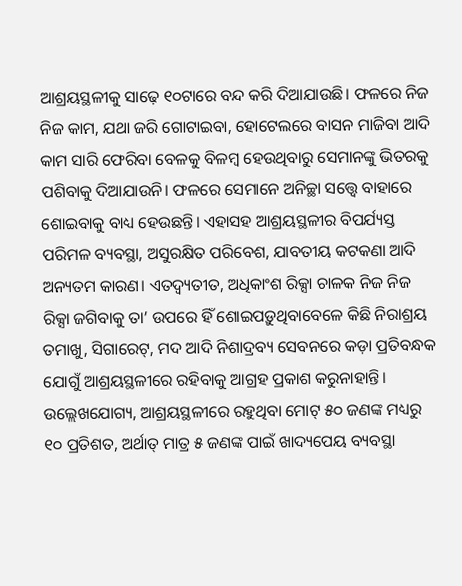ଆଶ୍ରୟସ୍ଥଳୀକୁ ସାଢ଼େ ୧୦ଟାରେ ବନ୍ଦ କରି ଦିଆଯାଉଛି। ଫଳରେ ନିଜ ନିଜ କାମ, ଯଥା ଜରି ଗୋଟାଇବା, ହୋଟେଲରେ ବାସନ ମାଜିବା ଆଦି କାମ ସାରି ଫେରିବା ବେଳକୁ ବିଳମ୍ବ ହେଉଥିବାରୁ ସେମାନଙ୍କୁ ଭିତରକୁ ପଶିବାକୁ ଦିଆଯାଉନି। ଫଳରେ ସେମାନେ ଅନିଚ୍ଛା ସତ୍ତ୍ବେ ବାହାରେ ଶୋଇବାକୁ ବାଧ୍ୟ ହେଉଛନ୍ତି। ଏହାସହ ଆଶ୍ରୟସ୍ଥଳୀର ବିପର୍ଯ୍ୟସ୍ତ ପରିମଳ ବ୍ୟବସ୍ଥା, ଅସୁରକ୍ଷିତ ପରିବେଶ, ଯାବତୀୟ କଟକଣା ଆଦି ଅନ୍ୟତମ କାରଣ। ଏତଦ୍ବ୍ୟତୀତ, ଅଧିକାଂଶ ରିକ୍ସା ଚାଳକ ନିଜ ନିଜ ରିକ୍ସା ଜଗିବାକୁ ତା’ ଉପରେ ହିଁ ଶୋଇପଡ଼ୁଥିବାବେଳେ କିଛି ନିରାଶ୍ରୟ ତମାଖୁ, ସିଗାରେଟ୍, ମଦ ଆଦି ନିଶାଦ୍ରବ୍ୟ ସେବନରେ କଡ଼ା ପ୍ରତିବନ୍ଧକ ଯୋଗୁଁ ଆଶ୍ରୟସ୍ଥଳୀରେ ରହିବାକୁ ଆଗ୍ରହ ପ୍ରକାଶ କରୁନାହାନ୍ତି। ଉଲ୍ଲେଖଯୋଗ୍ୟ, ଆଶ୍ରୟସ୍ଥଳୀରେ ରହୁଥିବା ମୋଟ୍ ୫୦ ଜଣଙ୍କ ମଧ୍ୟରୁ ୧୦ ପ୍ରତିଶତ, ଅର୍ଥାତ୍ ମାତ୍ର ୫ ଜଣଙ୍କ ପାଇଁ ଖାଦ୍ୟପେୟ ବ୍ୟବସ୍ଥା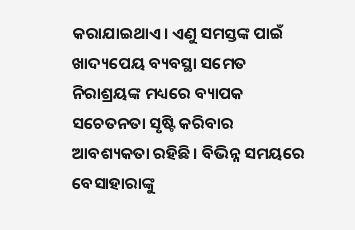କରାଯାଇଥାଏ। ଏଣୁ ସମସ୍ତଙ୍କ ପାଇଁ ଖାଦ୍ୟପେୟ ବ୍ୟବସ୍ଥା ସମେତ ନିରାଶ୍ରୟଙ୍କ ମଧ୍ୟରେ ବ୍ୟାପକ ସଚେତନତା ସୃଷ୍ଟି କରିବାର ଆବଶ୍ୟକତା ରହିଛି। ବିଭିନ୍ନ ସମୟରେ ବେସାହାରାଙ୍କୁ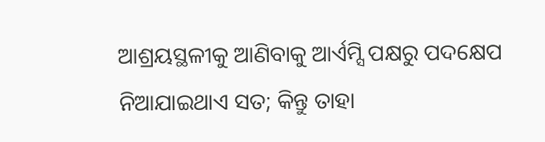ଆଶ୍ରୟସ୍ଥଳୀକୁ ଆଣିବାକୁ ଆର୍ଏମ୍ସି ପକ୍ଷରୁ ପଦକ୍ଷେପ ନିଆଯାଇଥାଏ ସତ; କିନ୍ତୁ ତାହା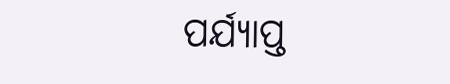ପର୍ଯ୍ୟାପ୍ତ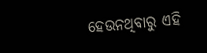ହେଉନଥିବାରୁ ଏହି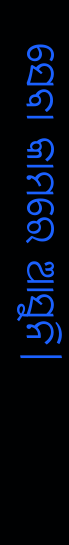ସେବା କାମରେ ଆସୁନି।